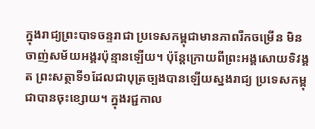ក្នុងរាជ្យព្រះបាទចន្ទរាជា ប្រទេសកម្ពុជាមានភាពរីកចម្រើន មិនចាញ់សម័យអង្គរប៉ុន្មានឡើយ។ ប៉ុន្តែក្រោយពីព្រះអង្គសោយទិវង្គត ព្រះសត្ថាទី១ដែលជាបុត្រច្បងបានឡើយស្នងរាជ្យ ប្រទេសកម្ពុជាបានចុះខ្សោយ។ ក្នុងរជ្ជកាល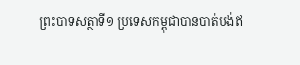ព្រះបាទសត្ថាទី១ ប្រទេសកម្ពុជាបានបាត់បង់ឥ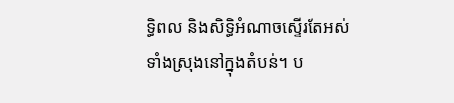ទ្ធិពល និងសិទ្ធិអំណាចស្ទើរតែអស់ទាំងស្រុងនៅក្នុងតំបន់។ ប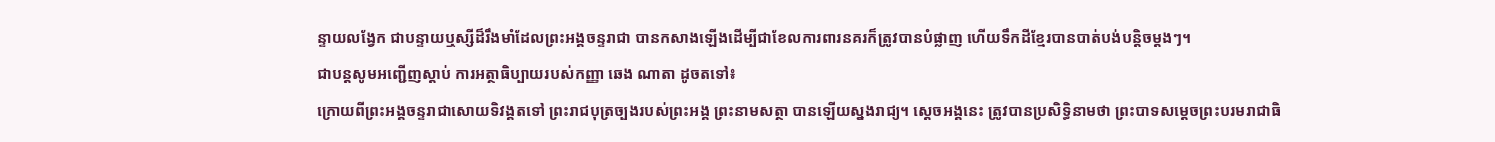ន្ទាយលង្វែក ជាបន្ទាយឬស្សីដ៏រឹងមាំដែលព្រះអង្គចន្ទរាជា បានកសាងឡើងដើម្បីជាខែលការពារនគរក៏ត្រូវបានបំផ្លាញ ហើយទឹកដីខ្មែរបានបាត់បង់បន្តិចម្តងៗ។
ជាបន្តសូមអញ្ជើញស្តាប់ ការអត្ថាធិប្បាយរបស់កញ្ញា ឆេង ណាតា ដូចតទៅ៖
ក្រោយពីព្រះអង្គចន្ទរាជាសោយទិវង្គតទៅ ព្រះរាជបុត្រច្បងរបស់ព្រះអង្គ ព្រះនាមសត្ថា បានឡើយស្នងរាជ្យ។ ស្តេចអង្គនេះ ត្រូវបានប្រសិទ្ធិនាមថា ព្រះបាទសម្តេចព្រះបរមរាជាធិ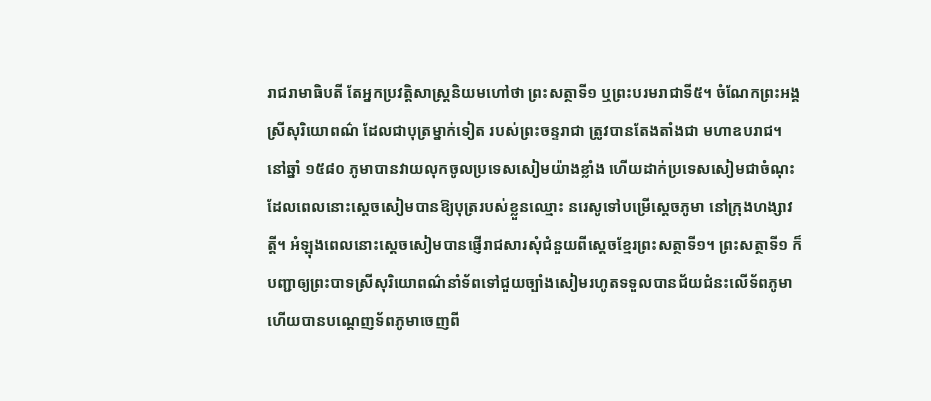រាជរាមាធិបតី តែអ្នកប្រវត្តិសាស្រ្តនិយមហៅថា ព្រះសត្ថាទី១ ឬព្រះបរមរាជាទី៥។ ចំណែកព្រះអង្គ ស្រីសុរិយោពណ៌ ដែលជាបុត្រម្នាក់ទៀត របស់ព្រះចន្ទរាជា ត្រូវបានតែងតាំងជា មហាឧបរាជ។
នៅឆ្នាំ ១៥៨០ ភូមាបានវាយលុកចូលប្រទេសសៀមយ៉ាងខ្លាំង ហើយដាក់ប្រទេសសៀមជាចំណុះ ដែលពេលនោះស្តេចសៀមបានឱ្យបុត្ររបស់ខ្លួនឈ្មោះ នរេសូទៅបម្រើស្ដេចភូមា នៅក្រុងហង្សាវត្តី។ អំឡុងពេលនោះស្ដេចសៀមបានផ្ញើរាជសារសុំជំនួយពីស្ដេចខ្មែរព្រះសត្ថាទី១។ ព្រះសត្ថាទី១ ក៏បញ្ជាឲ្យព្រះបាទស្រីសុរិយោពណ៌នាំទ័ពទៅជួយច្បាំងសៀមរហូតទទួលបានជ័យជំនះលើទ័ពភូមា ហើយបានបណ្ដេញទ័ពភូមាចេញពី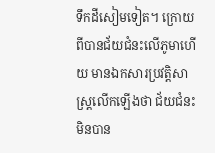ទឹកដីសៀមទៀត។ ក្រោយពីបានជ័យជំនះលើភូមាហើយ មានឯកសារប្រវត្តិសាស្រ្តលើកឡើងថា ជ័យជំនះមិនបាន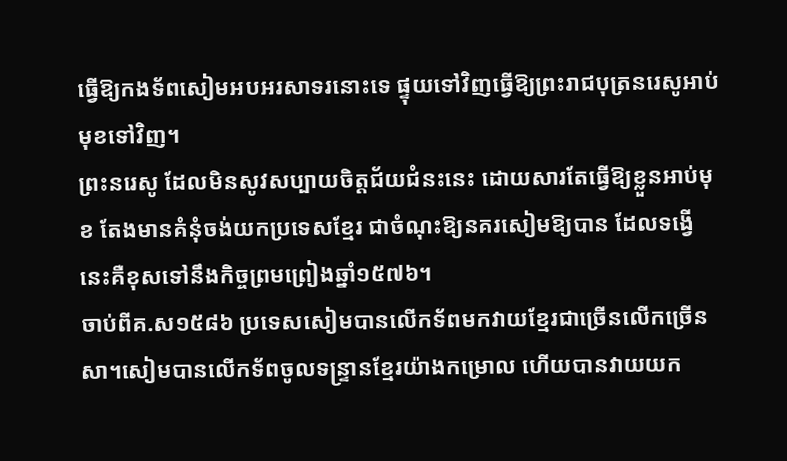ធ្វើឱ្យកងទ័ពសៀមអបអរសាទរនោះទេ ផ្ទុយទៅវិញធ្វើឱ្យព្រះរាជបុត្រនរេសូអាប់មុខទៅវិញ។
ព្រះនរេសូ ដែលមិនសូវសប្បាយចិត្តជ័យជំនះនេះ ដោយសារតែធ្វើឱ្យខ្លួនអាប់មុខ តែងមានគំនុំចង់យកប្រទេសខ្មែរ ជាចំណុះឱ្យនគរសៀមឱ្យបាន ដែលទង្វើនេះគឺខុសទៅនឹងកិច្ចព្រមព្រៀងឆ្នាំ១៥៧៦។
ចាប់ពីគ.ស១៥៨៦ ប្រទេសសៀមបានលើកទ័ពមកវាយខ្មែរជាច្រើនលើកច្រើនសា។សៀមបានលើកទ័ពចូលទន្ទ្រានខ្មែរយ៉ាងកម្រោល ហើយបានវាយយក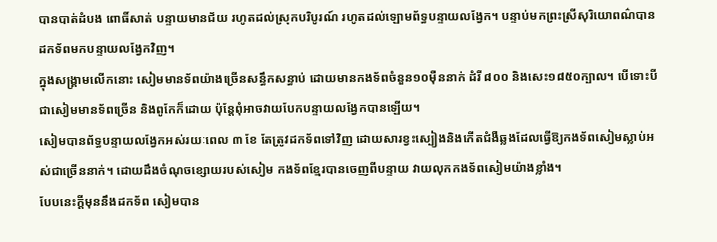បានបាត់ដំបង ពោធិ៍សាត់ បន្ទាយមានជ័យ រហូតដល់ស្រុកបរិបូរណ៍ រហូតដល់ឡោមព័ទ្ធបន្ទាយលង្វែក។ បន្ទាប់មកព្រះស្រីសុរិយោពណ៌បានដកទ័ពមកបន្ទាយលង្វែកវិញ។
ក្នុងសង្រ្គាមលើកនោះ សៀមមានទ័ពយ៉ាងច្រើនសន្ធឹកសន្ធាប់ ដោយមានកងទ័ពចំនួន១០ម៉ឺននាក់ ដំរី ៨០០ និងសេះ១៨៥០ក្បាល។ បើទោះបីជាសៀមមានទ័ពច្រើន និងពូកែក៏ដោយ ប៉ុន្តែពុំអាចវាយបែកបន្ទាយលង្វែកបានឡើយ។
សៀមបានព័ទ្ធបន្ទាយលង្វែកអស់រយៈពេល ៣ ខែ តែត្រូវដកទ័ពទៅវិញ ដោយសារខ្វះស្បៀងនិងកើតជំងឺឆ្លងដែលធ្វើឱ្យកងទ័ពសៀមស្លាប់អស់ជាច្រើននាក់។ ដោយដឹងចំណុចខ្សោយរបស់សៀម កងទ័ពខ្មែរបានចេញពីបន្ទាយ វាយលុកកងទ័ពសៀមយ៉ាងខ្លាំង។
បែបនេះក្តីមុននឹងដកទ័ព សៀមបាន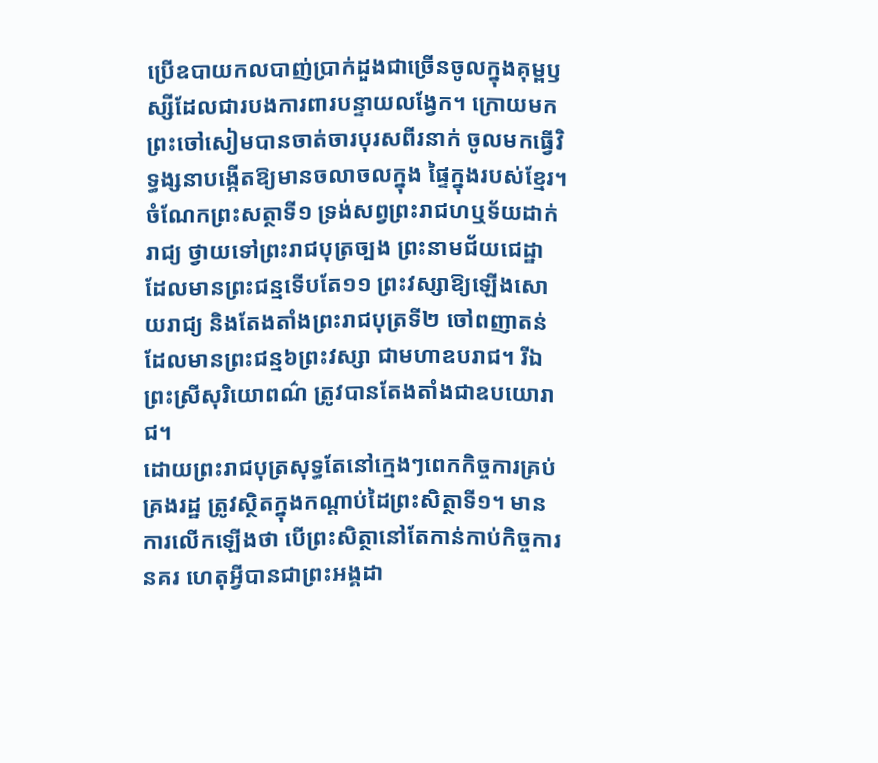ប្រើឧបាយកលបាញ់ប្រាក់ដួងជាច្រើនចូលក្នុងគុម្ពឫស្សីដែលជារបងការពារបន្ទាយលង្វែក។ ក្រោយមកព្រះចៅសៀមបានចាត់ចារបុរសពីរនាក់ ចូលមកធ្វើវិទ្ធង្សនាបង្កើតឱ្យមានចលាចលក្នុង ផ្ទៃក្នុងរបស់ខ្មែរ។
ចំណែកព្រះសត្ថាទី១ ទ្រង់សព្វព្រះរាជហឬទ័យដាក់រាជ្យ ថ្វាយទៅព្រះរាជបុត្រច្បង ព្រះនាមជ័យជេដ្ឋា ដែលមានព្រះជន្មទើបតែ១១ ព្រះវស្សាឱ្យឡើងសោយរាជ្យ និងតែងតាំងព្រះរាជបុត្រទី២ ចៅពញាតន់ដែលមានព្រះជន្ម៦ព្រះវស្សា ជាមហាឧបរាជ។ រីឯព្រះស្រីសុរិយោពណ៌ ត្រូវបានតែងតាំងជាឧបយោរាជ។
ដោយព្រះរាជបុត្រសុទ្ធតែនៅក្មេងៗពេកកិច្ចការគ្រប់គ្រងរដ្ឋ ត្រូវស្ថិតក្នុងកណ្តាប់ដៃព្រះសិត្ថាទី១។ មានការលើកឡើងថា បើព្រះសិត្ថានៅតែកាន់កាប់កិច្ចការនគរ ហេតុអ្វីបានជាព្រះអង្គដា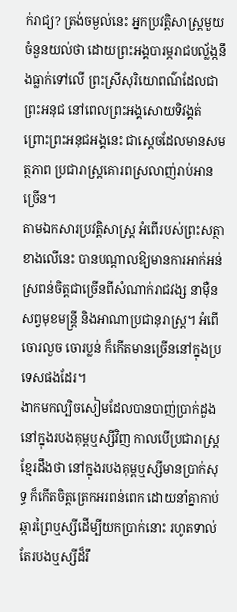ក់រាជ្យ? ត្រង់ចម្ងល់នេះ អ្នកប្រវត្តិសាស្រ្តមួយចំនួនយល់ថា ដោយព្រះអង្គបារម្ភរាជបល្ល័ង្កនឹងធ្លាក់ទៅលើ ព្រះស្រីសុរិយោពណ៌ដែលជាព្រះអនុជ នៅពេលព្រះអង្គសោយទិវង្គត់ ព្រោះព្រះអនុជអង្គនេះ ជាស្តេចដែលមានសមត្ថភាព ប្រជារាស្រ្តគោរពស្រលាញ់រាប់អានច្រើន។
តាមឯកសារប្រវត្តិសាស្រ្ត អំពើរបស់ព្រះសត្ថា ខាងលើនេះ បានបណ្តាលឱ្យមានការអាក់អន់ស្រពន់ចិត្តជាច្រើនពីសំណាក់រាជវង្ស នាម៉ឺនសព្វមុខមន្រ្តី និងអាណាប្រជានុរាស្រ្ត។ អំពើចោរលួច ចោរប្លន់ ក៏កើតមានច្រើននៅក្នុងប្រទេសផងដែរ។
ងាកមកល្បិចសៀមដែលបានបាញ់ប្រាក់ដួងនៅក្នុងរបងគុម្ពឬស្សីវិញ កាលបើប្រជារាស្រ្តខ្មែរដឹងថា នៅក្នុងរបងគុម្ពឬស្សីមានប្រាក់សុទ្ធ ក៏កើតចិត្តត្រេកអរពន់ពេក ដោយនាំគ្នាកាប់ឆ្ការព្រៃឬស្សីដើម្បីយកប្រាក់នោះ រហូតទាល់តែរបងឬស្សីដ៏រឹ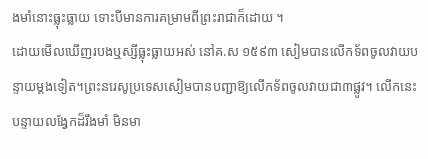ងមាំនោះធ្លុះធ្លាយ ទោះបីមានការគម្រាមពីព្រះរាជាក៏ដោយ ។
ដោយមើលឃើញរបងឬស្សីធ្លុះធ្លាយអស់ នៅគ.ស ១៥៩៣ សៀមបានលើកទ័ពចូលវាយបន្ទាយម្តងទៀត។ព្រះនរេសូប្រទេសសៀមបានបញ្ជាឱ្យលើកទ័ពចូលវាយជា៣ផ្លូវ។ លើកនេះបន្ទាយលង្វែកដ៏រឹងមាំ មិនមា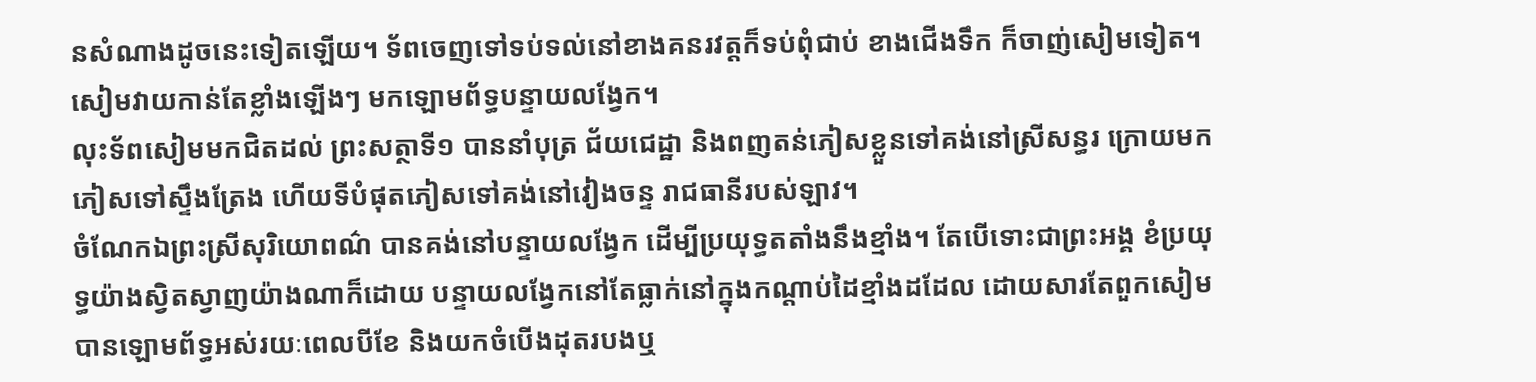នសំណាងដូចនេះទៀតឡើយ។ ទ័ពចេញទៅទប់ទល់នៅខាងគនរវត្តក៏ទប់ពុំជាប់ ខាងជើងទឹក ក៏ចាញ់សៀមទៀត។ សៀមវាយកាន់តែខ្លាំងឡើងៗ មកឡោមព័ទ្ធបន្ទាយលង្វែក។
លុះទ័ពសៀមមកជិតដល់ ព្រះសត្ថាទី១ បាននាំបុត្រ ជ័យជេដ្ឋា និងពញតន់ភៀសខ្លួនទៅគង់នៅស្រីសន្ធរ ក្រោយមកភៀសទៅស្ទឹងត្រែង ហើយទីបំផុតភៀសទៅគង់នៅវៀងចន្ទ រាជធានីរបស់ឡាវ។
ចំណែកឯព្រះស្រីសុរិយោពណ៌ បានគង់នៅបន្ទាយលង្វែក ដើម្បីប្រយុទ្ធតតាំងនឹងខ្មាំង។ តែបើទោះជាព្រះអង្គ ខំប្រយុទ្ធយ៉ាងស្វិតស្វាញយ៉ាងណាក៏ដោយ បន្ទាយលង្វែកនៅតែធ្លាក់នៅក្នុងកណ្តាប់ដៃខ្មាំងដដែល ដោយសារតែពួកសៀមបានឡោមព័ទ្ធអស់រយៈពេលបីខែ និងយកចំបើងដុតរបងឬ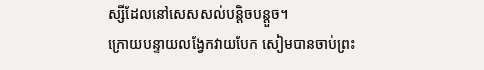ស្សីដែលនៅសេសសល់បន្តិចបន្តួច។
ក្រោយបន្ទាយលង្វែកវាយបែក សៀមបានចាប់ព្រះ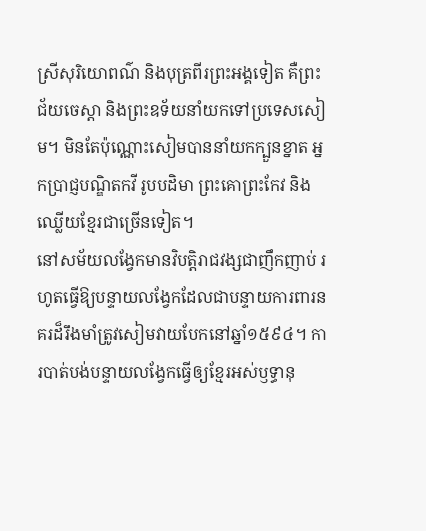ស្រីសុរិយោពណ៌ និងបុត្រពីរព្រះអង្គទៀត គឺព្រះជ័យចេស្តា និងព្រះឧទ័យនាំយកទៅប្រទេសសៀម។ មិនតែប៉ុណ្ណោះសៀមបាននាំយកក្បួនខ្នាត អ្នកប្រាជ្ញបណ្ឌិតកវី រូបបដិមា ព្រះគោព្រះកែវ និងឈ្លើយខ្មែរជាច្រើនទៀត។
នៅសម័យលង្វែកមានវិបត្តិរាជវង្សជាញឹកញាប់ រហូតធ្វើឱ្យបន្ទាយលង្វែកដែលជាបន្ទាយការពារនគរដ៏រឹងមាំត្រូវសៀមវាយបែកនៅឆ្នាំ១៥៩៤។ ការបាត់បង់បន្ទាយលង្វែកធ្វើឲ្យខ្មែរអស់ឫទ្ធានុ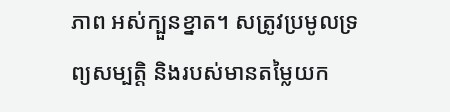ភាព អស់ក្បួនខ្នាត។ សត្រូវប្រមូលទ្រព្យសម្បត្តិ និងរបស់មានតម្លៃយក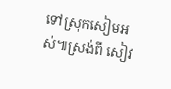ទៅស្រុកសៀមអស់៕ស្រង់ពី សៀវ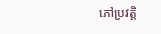ភៅប្រវត្តិ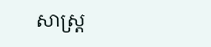សាស្ត្រ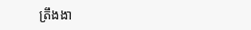ត្រឹងងា